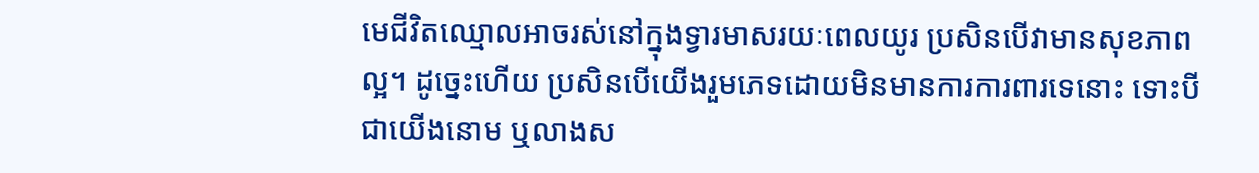មេជីវិតឈ្មោលអាចរស់នៅក្នុងទ្វារមាសរយៈពេលយូរ ប្រសិនបើវាមានសុខភាពល្អ។ ដូច្នេះហើយ ប្រសិនបើយើងរួមភេទដោយមិនមានការការពារទេនោះ ទោះបីជាយើងនោម ឬលាងស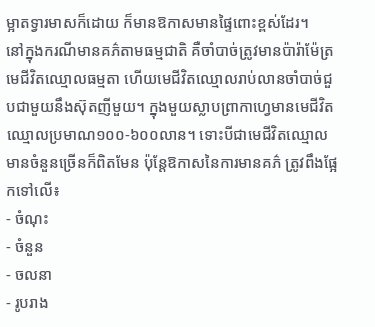ម្អាតទ្វារមាសក៏ដោយ ក៏មានឱកាសមានផ្ទៃពោះខ្ពស់ដែរ។
នៅក្នុងករណីមានគភ៌តាមធម្មជាតិ គឺចាំបាច់ត្រូវមានប៉ារ៉ាម៉ែត្រមេជីវិតឈ្មោលធម្មតា ហើយមេជីវិតឈ្មោលរាប់លានចាំបាច់ជួបជាមួយនឹងស៊ុតញីមួយ។ ក្នុងមួយស្លាបព្រាកាហ្វេមានមេជីវិតឈ្មោលប្រមាណ១០០-៦០០លាន។ ទោះបីជាមេជីវិតឈ្មោលមានចំនួនច្រើនក៏ពិតមែន ប៉ុន្តែឱកាសនៃការមានគភ៌ ត្រូវពឹងផ្អែកទៅលើ៖
- ចំណុះ
- ចំនួន
- ចលនា
- រូបរាង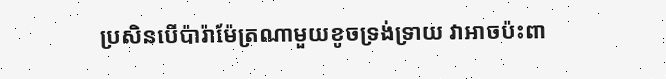ប្រសិនបើប៉ារ៉ាម៉ែត្រណាមួយខូចទ្រង់ទ្រាយ វាអាចប៉ះពា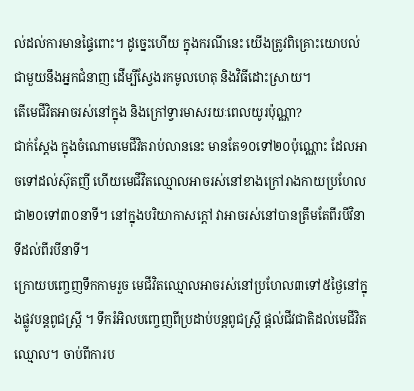ល់ដល់ការមានផ្ទៃពោះ។ ដូច្នេះហើយ ក្នុងករណីនេះ យើងត្រូវពិគ្រោះយោបល់ជាមួយនឹងអ្នកជំនាញ ដើម្បីស្វែងរកមូលហេតុ និងវិធីដោះស្រាយ។
តើមេជីវិតអាចរស់នៅក្នុង និងក្រៅទ្វារមាសរយៈពេលយូរប៉ុណ្ណា?
ជាក់ស្ដែង ក្នុងចំណោមមេជីវិតរាប់លាននេះ មានតែ១០ទៅ២០ប៉ុណ្ណោះ ដែលអាចទៅដល់ស៊ុតញី ហើយមេជីវិតឈ្មោលអាចរស់នៅខាងក្រៅរាងកាយប្រហែលជា២០ទៅ៣០នាទី។ នៅក្នុងបរិយាកាសក្ដៅ វាអាចរស់នៅបានត្រឹមតែពីរបីវិនាទីដល់ពីរបីនាទី។
ក្រោយបញ្ចេញទឹកកាមរួច មេជីវិតឈ្មោលអាចរស់នៅប្រហែល៣ទៅ៥ថ្ងៃនៅក្នុងផ្លូវបន្តពូជស្ត្រី ។ ទឹករំអិលបញ្ចេញពីប្រដាប់បន្តពូជស្ត្រី ផ្ដល់ជីវជាតិដល់មេជីវិតឈ្មោល។ ចាប់ពីការប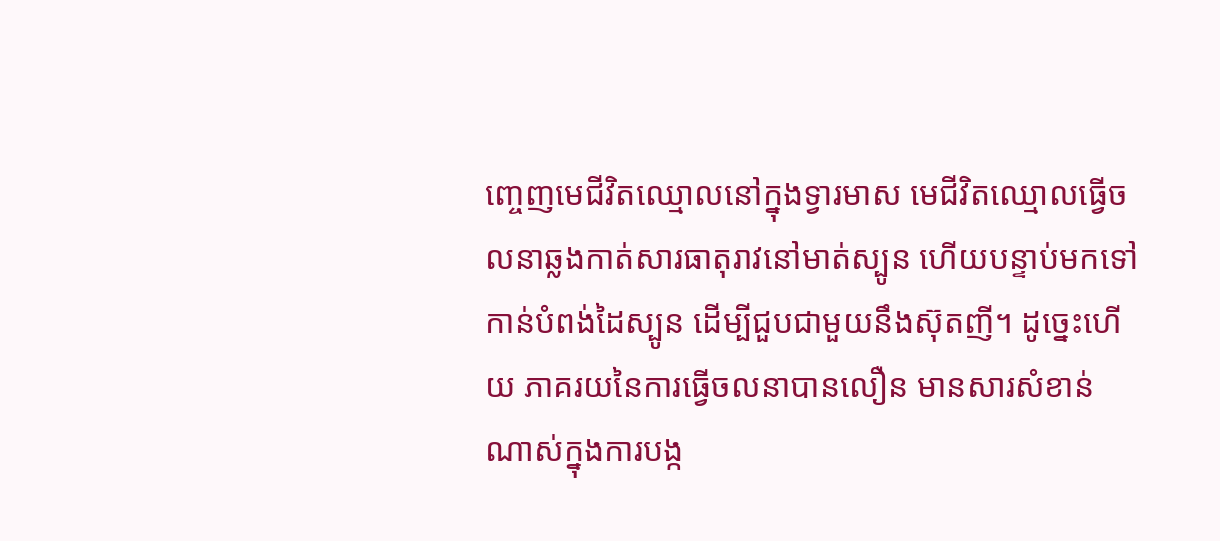ញ្ចេញមេជីវិតឈ្មោលនៅក្នុងទ្វារមាស មេជីវិតឈ្មោលធ្វើចលនាឆ្លងកាត់សារធាតុរាវនៅមាត់ស្បូន ហើយបន្ទាប់មកទៅកាន់បំពង់ដៃស្បូន ដើម្បីជួបជាមួយនឹងស៊ុតញី។ ដូច្នេះហើយ ភាគរយនៃការធ្វើចលនាបានលឿន មានសារសំខាន់ណាស់ក្នុងការបង្ក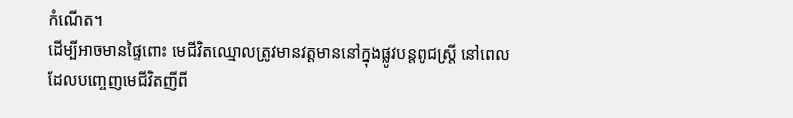កំណើត។
ដើម្បីអាចមានផ្ទៃពោះ មេជីវិតឈ្មោលត្រូវមានវត្តមាននៅក្នុងផ្លូវបន្តពូជស្រ្តី នៅពេលដែលបញ្ចេញមេជីវិតញីពី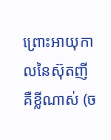ព្រោះអាយុកាលនៃស៊ុតញីគឺខ្លីណាស់ (ច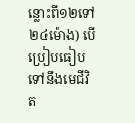ន្លោះពី១២ទៅ២៤ម៉ោង) បើប្រៀបធៀបទៅនឹងមេជីវិត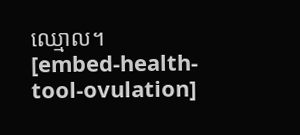ឈ្មោល។
[embed-health-tool-ovulation]